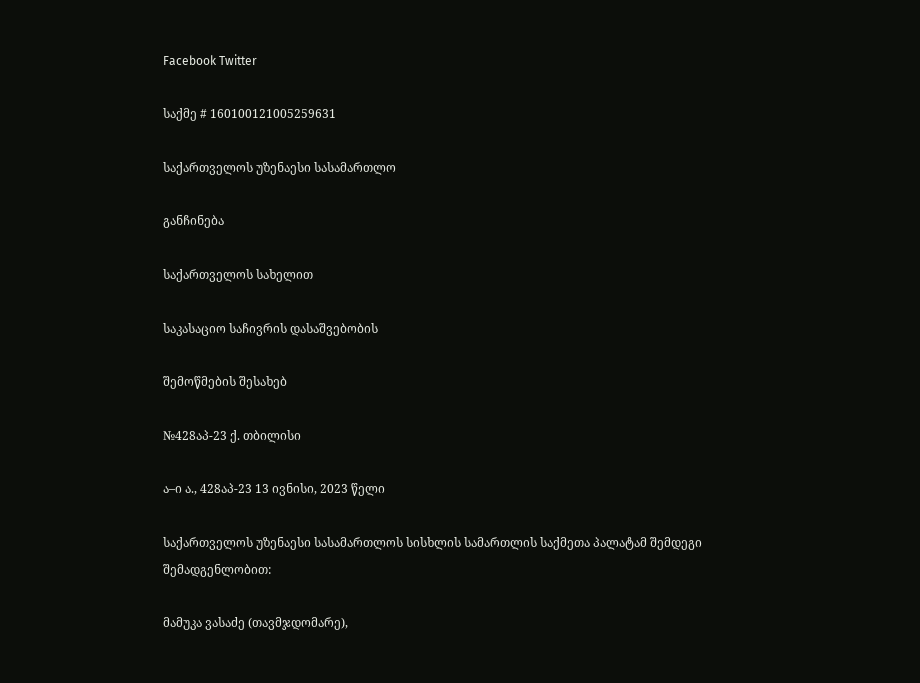Facebook Twitter

საქმე # 160100121005259631

საქართველოს უზენაესი სასამართლო

განჩინება

საქართველოს სახელით

საკასაციო საჩივრის დასაშვებობის

შემოწმების შესახებ

№428აპ-23 ქ. თბილისი

ა–ი ა., 428აპ-23 13 ივნისი, 2023 წელი

საქართველოს უზენაესი სასამართლოს სისხლის სამართლის საქმეთა პალატამ შემდეგი შემადგენლობით:

მამუკა ვასაძე (თავმჯდომარე),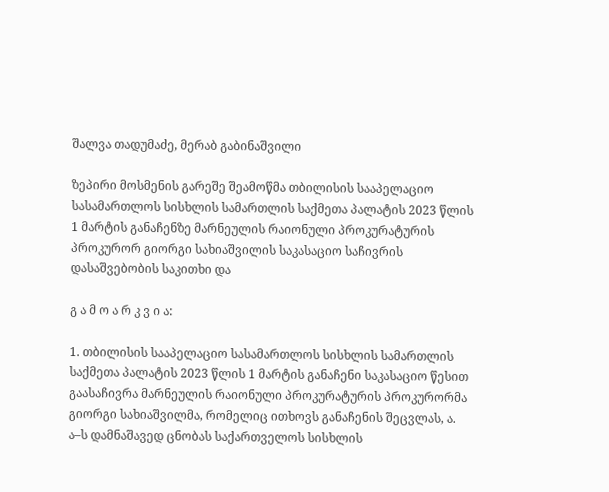შალვა თადუმაძე, მერაბ გაბინაშვილი

ზეპირი მოსმენის გარეშე შეამოწმა თბილისის სააპელაციო სასამართლოს სისხლის სამართლის საქმეთა პალატის 2023 წლის 1 მარტის განაჩენზე მარნეულის რაიონული პროკურატურის პროკურორ გიორგი სახიაშვილის საკასაციო საჩივრის დასაშვებობის საკითხი და

გ ა მ ო ა რ კ ვ ი ა:

1. თბილისის სააპელაციო სასამართლოს სისხლის სამართლის საქმეთა პალატის 2023 წლის 1 მარტის განაჩენი საკასაციო წესით გაასაჩივრა მარნეულის რაიონული პროკურატურის პროკურორმა გიორგი სახიაშვილმა, რომელიც ითხოვს განაჩენის შეცვლას, ა. ა–ს დამნაშავედ ცნობას საქართველოს სისხლის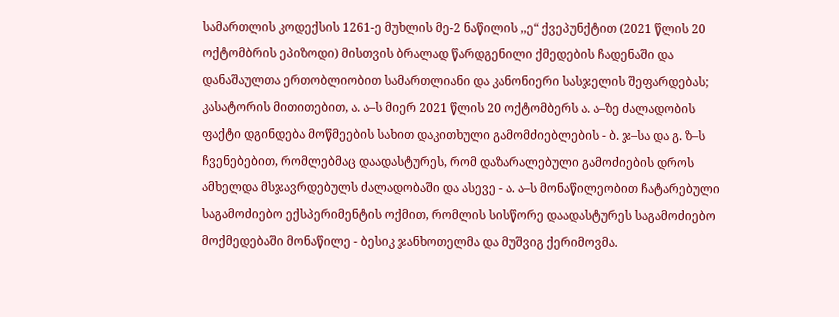სამართლის კოდექსის 1261-ე მუხლის მე-2 ნაწილის ,,ე“ ქვეპუნქტით (2021 წლის 20 ოქტომბრის ეპიზოდი) მისთვის ბრალად წარდგენილი ქმედების ჩადენაში და დანაშაულთა ერთობლიობით სამართლიანი და კანონიერი სასჯელის შეფარდებას; კასატორის მითითებით, ა. ა–ს მიერ 2021 წლის 20 ოქტომბერს ა. ა–ზე ძალადობის ფაქტი დგინდება მოწმეების სახით დაკითხული გამომძიებლების - ბ. ჯ–სა და გ. ზ–ს ჩვენებებით, რომლებმაც დაადასტურეს, რომ დაზარალებული გამოძიების დროს ამხელდა მსჯავრდებულს ძალადობაში და ასევე - ა. ა–ს მონაწილეობით ჩატარებული საგამოძიებო ექსპერიმენტის ოქმით, რომლის სისწორე დაადასტურეს საგამოძიებო მოქმედებაში მონაწილე - ბესიკ ჯანხოთელმა და მუშვიგ ქერიმოვმა.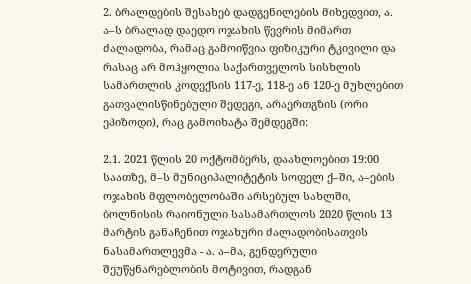2. ბრალდების შესახებ დადგენილების მიხედვით, ა. ა–ს ბრალად დაედო ოჯახის წევრის მიმართ ძალადობა, რამაც გამოიწვია ფიზიკური ტკივილი და რასაც არ მოჰყოლია საქართველოს სისხლის სამართლის კოდექსის 117-ე, 118-ე ან 120-ე მუხლებით გათვალისწინებული შედეგი, არაერთგზის (ორი ეპიზოდი), რაც გამოიხატა შემდეგში:

2.1. 2021 წლის 20 ოქტომბერს, დაახლოებით 19:00 საათზე, მ–ს მუნიციპალიტეტის სოფელ ქ–ში, ა–ების ოჯახის მფლობელობაში არსებულ სახლში, ბოლნისის რაიონული სასამართლოს 2020 წლის 13 მარტის განაჩენით ოჯახური ძალადობისათვის ნასამართლევმა - ა. ა–მა, გენდერული შეუწყნარებლობის მოტივით, რადგან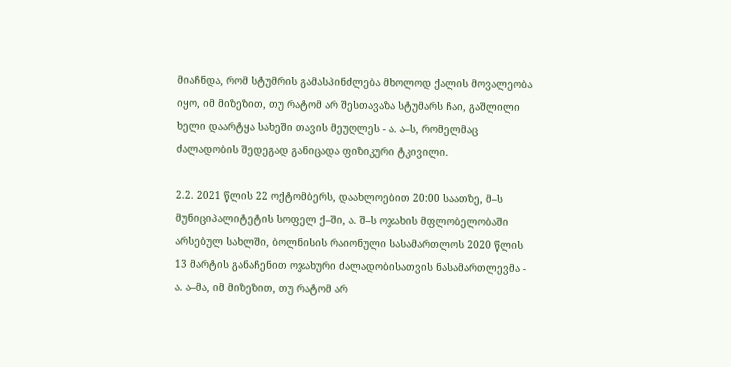მიაჩნდა, რომ სტუმრის გამასპინძლება მხოლოდ ქალის მოვალეობა იყო, იმ მიზეზით, თუ რატომ არ შესთავაზა სტუმარს ჩაი, გაშლილი ხელი დაარტყა სახეში თავის მეუღლეს - ა. ა–ს, რომელმაც ძალადობის შედეგად განიცადა ფიზიკური ტკივილი.

2.2. 2021 წლის 22 ოქტომბერს, დაახლოებით 20:00 საათზე, მ–ს მუნიციპალიტეტის სოფელ ქ–ში, ა. შ–ს ოჯახის მფლობელობაში არსებულ სახლში, ბოლნისის რაიონული სასამართლოს 2020 წლის 13 მარტის განაჩენით ოჯახური ძალადობისათვის ნასამართლევმა - ა. ა–მა, იმ მიზეზით, თუ რატომ არ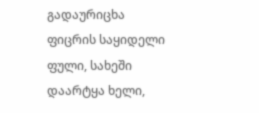გადაურიცხა ფიცრის საყიდელი ფული, სახეში დაარტყა ხელი,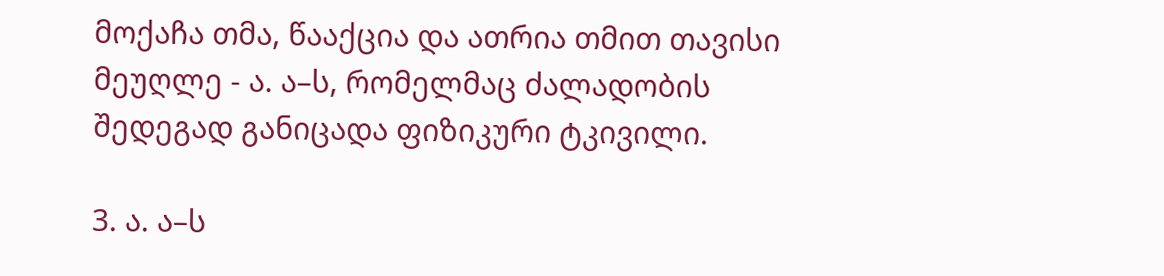მოქაჩა თმა, წააქცია და ათრია თმით თავისი მეუღლე - ა. ა–ს, რომელმაც ძალადობის შედეგად განიცადა ფიზიკური ტკივილი.

3. ა. ა–ს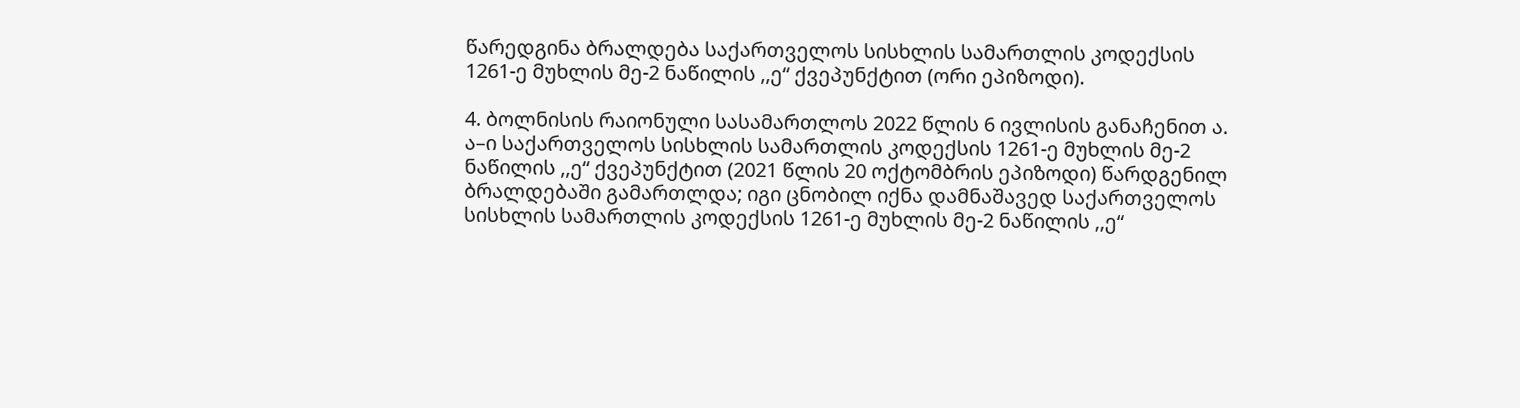წარედგინა ბრალდება საქართველოს სისხლის სამართლის კოდექსის 1261-ე მუხლის მე-2 ნაწილის ,,ე“ ქვეპუნქტით (ორი ეპიზოდი).

4. ბოლნისის რაიონული სასამართლოს 2022 წლის 6 ივლისის განაჩენით ა. ა–ი საქართველოს სისხლის სამართლის კოდექსის 1261-ე მუხლის მე-2 ნაწილის ,,ე“ ქვეპუნქტით (2021 წლის 20 ოქტომბრის ეპიზოდი) წარდგენილ ბრალდებაში გამართლდა; იგი ცნობილ იქნა დამნაშავედ საქართველოს სისხლის სამართლის კოდექსის 1261-ე მუხლის მე-2 ნაწილის ,,ე“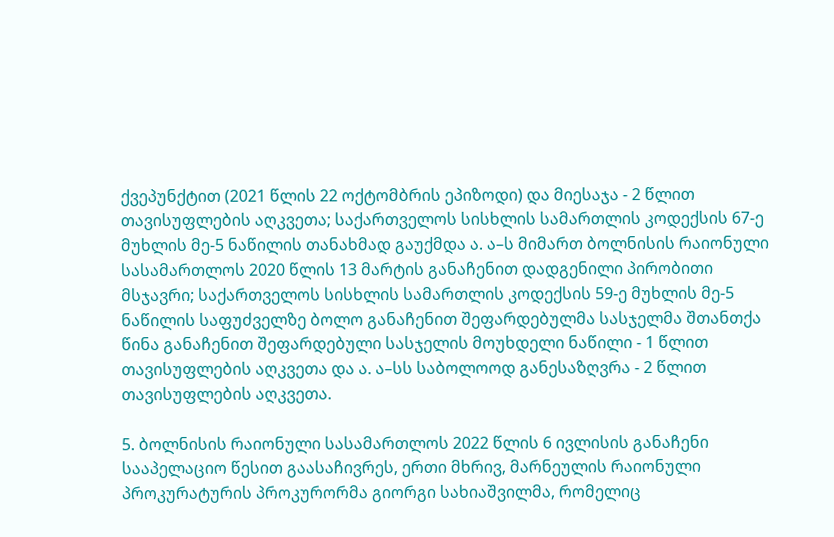ქვეპუნქტით (2021 წლის 22 ოქტომბრის ეპიზოდი) და მიესაჯა - 2 წლით თავისუფლების აღკვეთა; საქართველოს სისხლის სამართლის კოდექსის 67-ე მუხლის მე-5 ნაწილის თანახმად გაუქმდა ა. ა–ს მიმართ ბოლნისის რაიონული სასამართლოს 2020 წლის 13 მარტის განაჩენით დადგენილი პირობითი მსჯავრი; საქართველოს სისხლის სამართლის კოდექსის 59-ე მუხლის მე-5 ნაწილის საფუძველზე ბოლო განაჩენით შეფარდებულმა სასჯელმა შთანთქა წინა განაჩენით შეფარდებული სასჯელის მოუხდელი ნაწილი - 1 წლით თავისუფლების აღკვეთა და ა. ა–სს საბოლოოდ განესაზღვრა - 2 წლით თავისუფლების აღკვეთა.

5. ბოლნისის რაიონული სასამართლოს 2022 წლის 6 ივლისის განაჩენი სააპელაციო წესით გაასაჩივრეს, ერთი მხრივ, მარნეულის რაიონული პროკურატურის პროკურორმა გიორგი სახიაშვილმა, რომელიც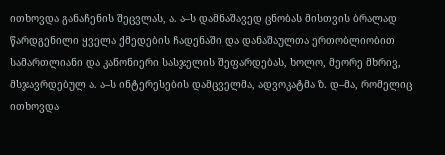ითხოვდა განაჩენის შეცვლას, ა. ა–ს დამნაშავედ ცნობას მისთვის ბრალად წარდგენილი ყველა ქმედების ჩადენაში და დანაშაულთა ერთობლიობით სამართლიანი და კანონიერი სასჯელის შეფარდებას, ხოლო, მეორე მხრივ, მსჯავრდებულ ა. ა–ს ინტერესების დამცველმა, ადვოკატმა ზ. დ–მა, რომელიც ითხოვდა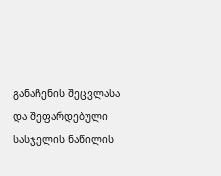განაჩენის შეცვლასა და შეფარდებული სასჯელის ნაწილის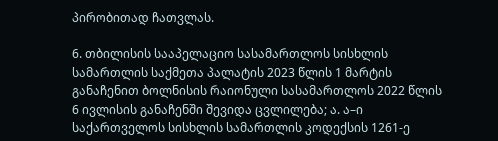პირობითად ჩათვლას.

6. თბილისის სააპელაციო სასამართლოს სისხლის სამართლის საქმეთა პალატის 2023 წლის 1 მარტის განაჩენით ბოლნისის რაიონული სასამართლოს 2022 წლის 6 ივლისის განაჩენში შევიდა ცვლილება; ა. ა–ი საქართველოს სისხლის სამართლის კოდექსის 1261-ე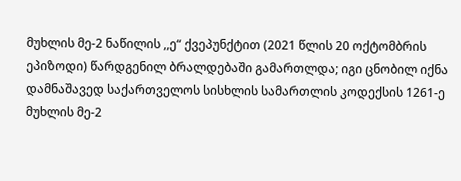მუხლის მე-2 ნაწილის ,,ე“ ქვეპუნქტით (2021 წლის 20 ოქტომბრის ეპიზოდი) წარდგენილ ბრალდებაში გამართლდა; იგი ცნობილ იქნა დამნაშავედ საქართველოს სისხლის სამართლის კოდექსის 1261-ე მუხლის მე-2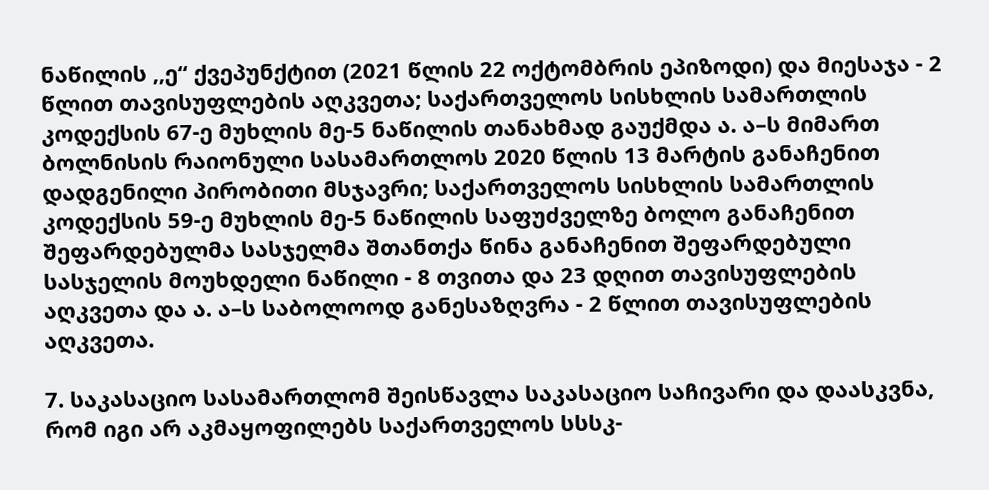ნაწილის ,,ე“ ქვეპუნქტით (2021 წლის 22 ოქტომბრის ეპიზოდი) და მიესაჯა - 2 წლით თავისუფლების აღკვეთა; საქართველოს სისხლის სამართლის კოდექსის 67-ე მუხლის მე-5 ნაწილის თანახმად გაუქმდა ა. ა–ს მიმართ ბოლნისის რაიონული სასამართლოს 2020 წლის 13 მარტის განაჩენით დადგენილი პირობითი მსჯავრი; საქართველოს სისხლის სამართლის კოდექსის 59-ე მუხლის მე-5 ნაწილის საფუძველზე ბოლო განაჩენით შეფარდებულმა სასჯელმა შთანთქა წინა განაჩენით შეფარდებული სასჯელის მოუხდელი ნაწილი - 8 თვითა და 23 დღით თავისუფლების აღკვეთა და ა. ა–ს საბოლოოდ განესაზღვრა - 2 წლით თავისუფლების აღკვეთა.

7. საკასაციო სასამართლომ შეისწავლა საკასაციო საჩივარი და დაასკვნა, რომ იგი არ აკმაყოფილებს საქართველოს სსსკ-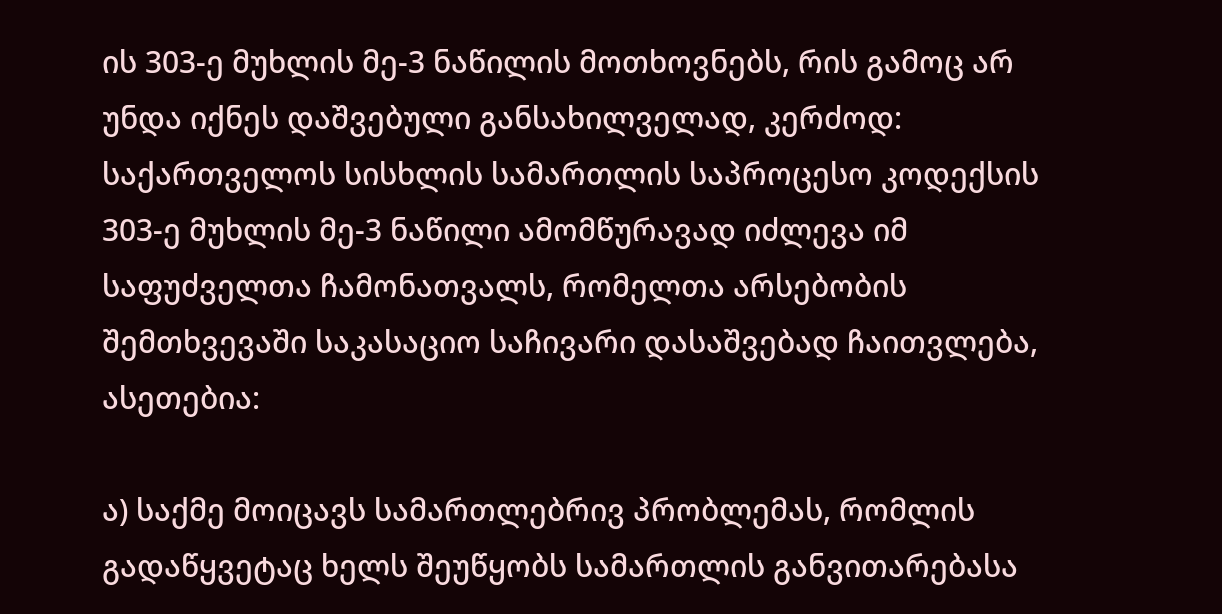ის 303-ე მუხლის მე-3 ნაწილის მოთხოვნებს, რის გამოც არ უნდა იქნეს დაშვებული განსახილველად, კერძოდ: საქართველოს სისხლის სამართლის საპროცესო კოდექსის 303-ე მუხლის მე-3 ნაწილი ამომწურავად იძლევა იმ საფუძველთა ჩამონათვალს, რომელთა არსებობის შემთხვევაში საკასაციო საჩივარი დასაშვებად ჩაითვლება, ასეთებია:

ა) საქმე მოიცავს სამართლებრივ პრობლემას, რომლის გადაწყვეტაც ხელს შეუწყობს სამართლის განვითარებასა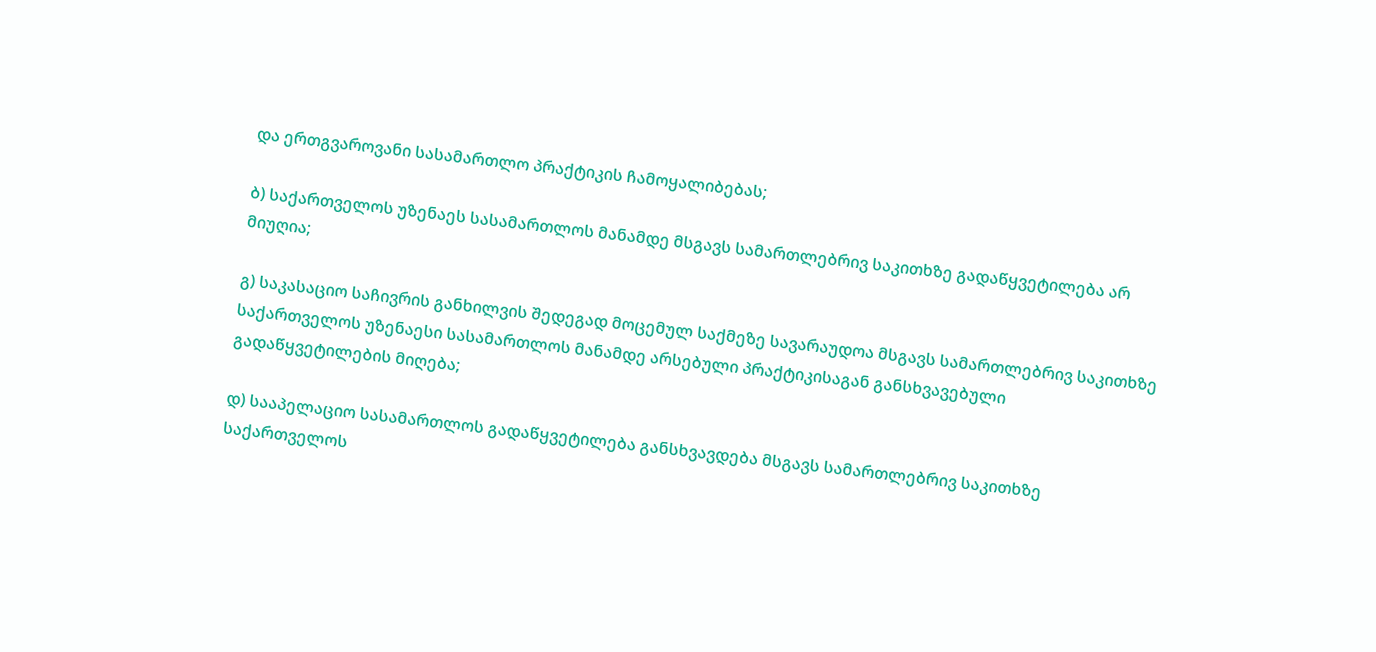და ერთგვაროვანი სასამართლო პრაქტიკის ჩამოყალიბებას;

ბ) საქართველოს უზენაეს სასამართლოს მანამდე მსგავს სამართლებრივ საკითხზე გადაწყვეტილება არ მიუღია;

გ) საკასაციო საჩივრის განხილვის შედეგად მოცემულ საქმეზე სავარაუდოა მსგავს სამართლებრივ საკითხზე საქართველოს უზენაესი სასამართლოს მანამდე არსებული პრაქტიკისაგან განსხვავებული გადაწყვეტილების მიღება;

დ) სააპელაციო სასამართლოს გადაწყვეტილება განსხვავდება მსგავს სამართლებრივ საკითხზე საქართველოს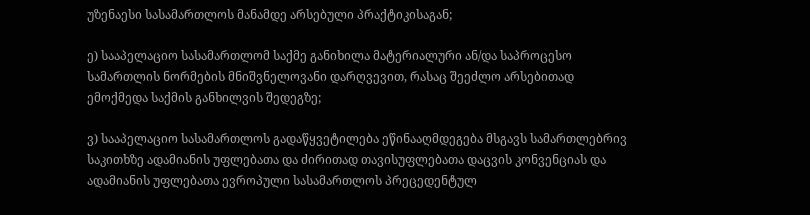უზენაესი სასამართლოს მანამდე არსებული პრაქტიკისაგან;

ე) სააპელაციო სასამართლომ საქმე განიხილა მატერიალური ან/და საპროცესო სამართლის ნორმების მნიშვნელოვანი დარღვევით, რასაც შეეძლო არსებითად ემოქმედა საქმის განხილვის შედეგზე;

ვ) სააპელაციო სასამართლოს გადაწყვეტილება ეწინააღმდეგება მსგავს სამართლებრივ საკითხზე ადამიანის უფლებათა და ძირითად თავისუფლებათა დაცვის კონვენციას და ადამიანის უფლებათა ევროპული სასამართლოს პრეცედენტულ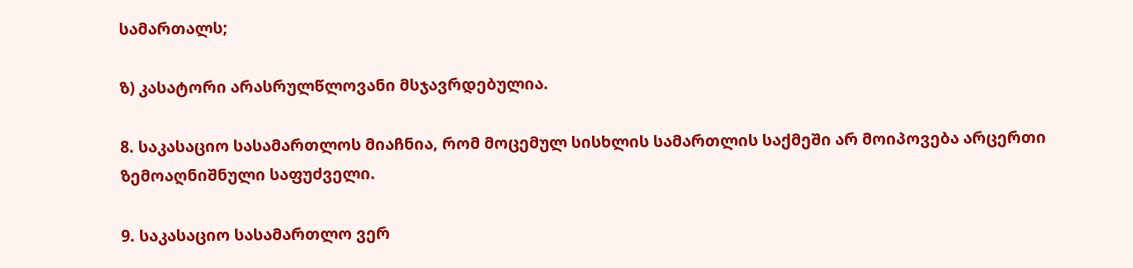სამართალს;

ზ) კასატორი არასრულწლოვანი მსჯავრდებულია.

8. საკასაციო სასამართლოს მიაჩნია, რომ მოცემულ სისხლის სამართლის საქმეში არ მოიპოვება არცერთი ზემოაღნიშნული საფუძველი.

9. საკასაციო სასამართლო ვერ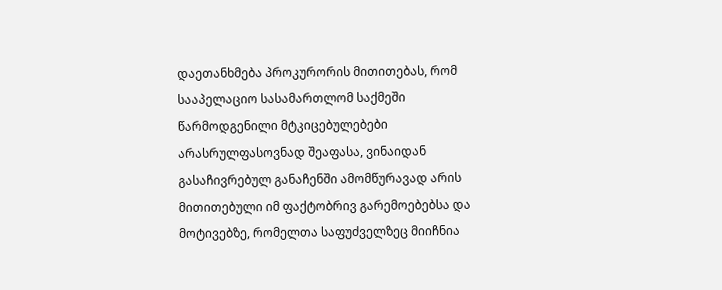დაეთანხმება პროკურორის მითითებას, რომ სააპელაციო სასამართლომ საქმეში წარმოდგენილი მტკიცებულებები არასრულფასოვნად შეაფასა, ვინაიდან გასაჩივრებულ განაჩენში ამომწურავად არის მითითებული იმ ფაქტობრივ გარემოებებსა და მოტივებზე, რომელთა საფუძველზეც მიიჩნია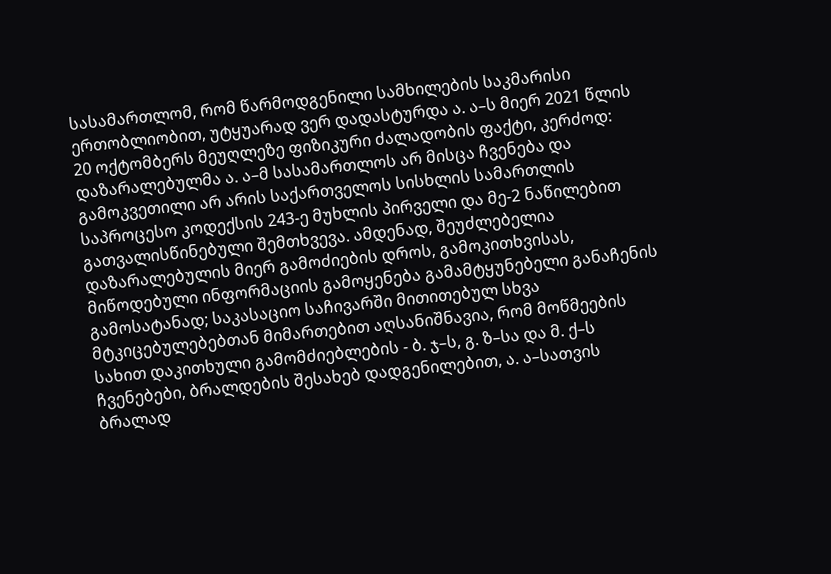სასამართლომ, რომ წარმოდგენილი სამხილების საკმარისი ერთობლიობით, უტყუარად ვერ დადასტურდა ა. ა–ს მიერ 2021 წლის 20 ოქტომბერს მეუღლეზე ფიზიკური ძალადობის ფაქტი, კერძოდ: დაზარალებულმა ა. ა–მ სასამართლოს არ მისცა ჩვენება და გამოკვეთილი არ არის საქართველოს სისხლის სამართლის საპროცესო კოდექსის 243-ე მუხლის პირველი და მე-2 ნაწილებით გათვალისწინებული შემთხვევა. ამდენად, შეუძლებელია დაზარალებულის მიერ გამოძიების დროს, გამოკითხვისას, მიწოდებული ინფორმაციის გამოყენება გამამტყუნებელი განაჩენის გამოსატანად; საკასაციო საჩივარში მითითებულ სხვა მტკიცებულებებთან მიმართებით აღსანიშნავია, რომ მოწმეების სახით დაკითხული გამომძიებლების - ბ. ჯ–ს, გ. ზ–სა და მ. ქ–ს ჩვენებები, ბრალდების შესახებ დადგენილებით, ა. ა–სათვის ბრალად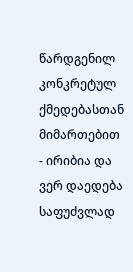წარდგენილ კონკრეტულ ქმედებასთან მიმართებით - ირიბია და ვერ დაედება საფუძვლად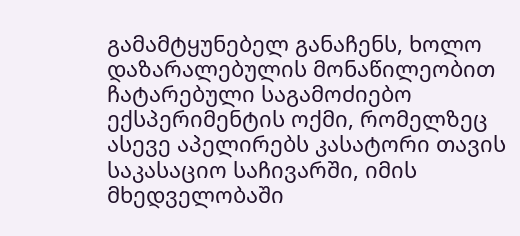გამამტყუნებელ განაჩენს, ხოლო დაზარალებულის მონაწილეობით ჩატარებული საგამოძიებო ექსპერიმენტის ოქმი, რომელზეც ასევე აპელირებს კასატორი თავის საკასაციო საჩივარში, იმის მხედველობაში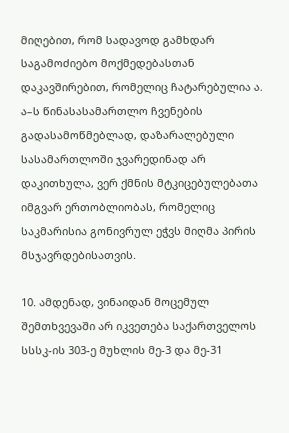მიღებით, რომ სადავოდ გამხდარ საგამოძიებო მოქმედებასთან დაკავშირებით, რომელიც ჩატარებულია ა. ა–ს წინასასამართლო ჩვენების გადასამოწმებლად, დაზარალებული სასამართლოში ჯვარედინად არ დაკითხულა, ვერ ქმნის მტკიცებულებათა იმგვარ ერთობლიობას, რომელიც საკმარისია გონივრულ ეჭვს მიღმა პირის მსჯავრდებისათვის.

10. ამდენად, ვინაიდან მოცემულ შემთხვევაში არ იკვეთება საქართველოს სსსკ-ის 303-ე მუხლის მე-3 და მე-31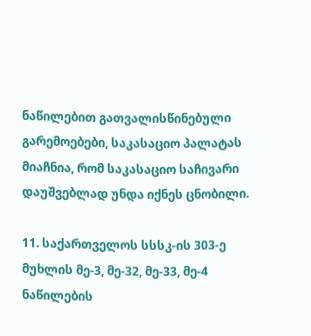ნაწილებით გათვალისწინებული გარემოებები, საკასაციო პალატას მიაჩნია, რომ საკასაციო საჩივარი დაუშვებლად უნდა იქნეს ცნობილი.

11. საქართველოს სსსკ-ის 303-ე მუხლის მე-3, მე-32, მე-33, მე-4 ნაწილების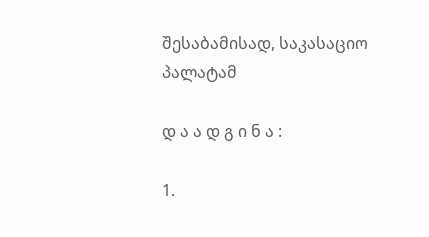შესაბამისად, საკასაციო პალატამ

დ ა ა დ გ ი ნ ა :

1.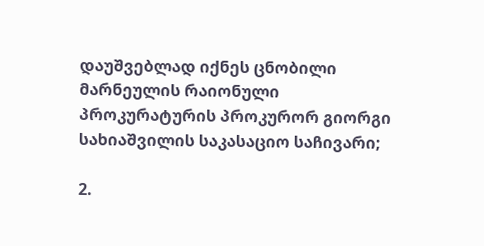დაუშვებლად იქნეს ცნობილი მარნეულის რაიონული პროკურატურის პროკურორ გიორგი სახიაშვილის საკასაციო საჩივარი;

2.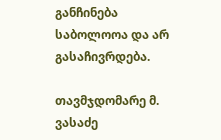განჩინება საბოლოოა და არ გასაჩივრდება.

თავმჯდომარე მ. ვასაძე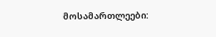მოსამართლეები: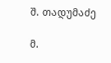შ. თადუმაძე

მ.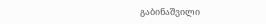გაბინაშვილი